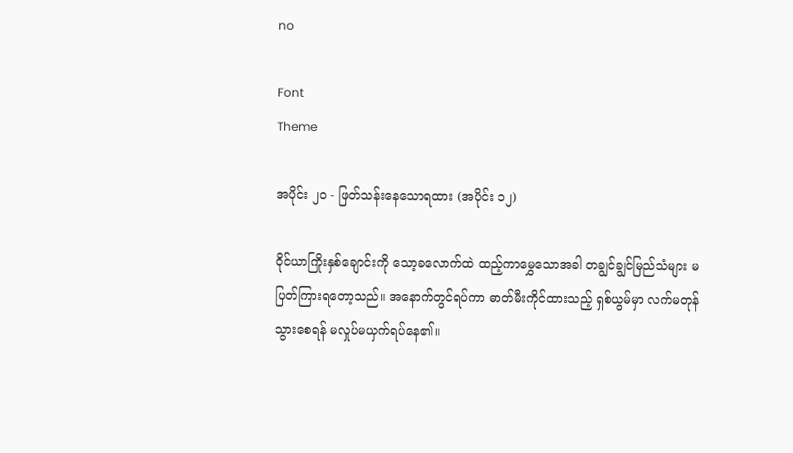no

Font
Theme

အပိုင်း ၂၀ - ဖြတ်သန်းနေသောရထား (အပိုင်း ၁၂)

ဝိုင်ယာကြိုးနှစ်ချောင်းကို သော့ခလောက်ထဲ ထည့်ကာမွှေသောအခါ တချွင်ချွင်မြည်သံများ မပြတ်ကြားရတော့သည်။ အနောက်တွင်ရပ်ကာ ဓာတ်မီးကိုင်ထားသည့် ရှစ်ယွမ်မှာ လက်မတုန်သွားစေရန် မလှုပ်မယှက်ရပ်နေ၏။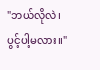"ဘယ်လိုလဲ၊ပွင့်ပါ့မလား။"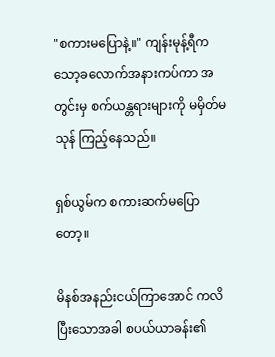"စကားမပြောနဲ့။" ကျန်းမုန့်ရီက သော့ခလောက်အနားကပ်ကာ အတွင်းမှ စက်ယန္တရားများကို မမှိတ်မသုန် ကြည့်နေသည်။

ရှစ်ယွမ်က စကားဆက်မပြောတော့။

မိနစ်အနည်းငယ်ကြာအောင် ကလိပြီးသောအခါ စပယ်ယာခန်း၏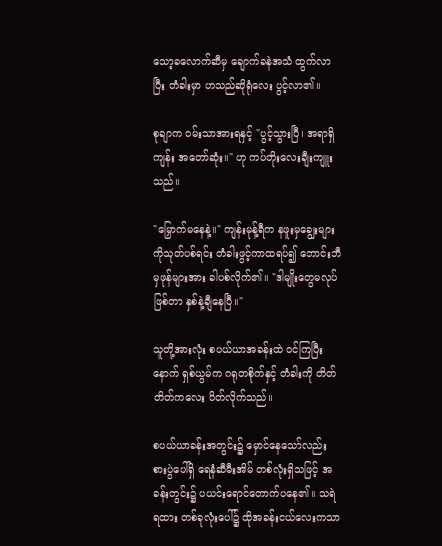သော့ခလောက်ဆီမှ ချောက်ခနဲအသံ ထွက်လာပြီး တံခါးမှာ ဟသည်ဆိုရုံလေး ပွင့်လာ၏။

စုချာက ဝမ်းသာအားရနှင့် "ပွင့်သွားပြီ၊ အရာရှိကျန်း အတော်ဆုံး။" ဟု ကပ်တိုးလေးချီးကျူးသည်။

"မြှောက်မနေနဲ့။" ကျန်းမုန့်ရီက နဖူးမှချွေးများကိုသုတ်ပစ်ရင်း တံခါးဖွင့်ကာထရပ်၍ ဘောင်းဘီမှဖုန်များအား ခါပစ်လိုက်၏။ "ဒါမျိုးတွေမလုပ်ဖြစ်တာ နှစ်နဲ့ချီနေပြီ။"

သူတို့အားလုံး စပယ်ယာအခန်းထဲ ဝင်ကြပြီးနောက် ရှစ်ယွမ်က ဂရုတစိုက်နှင့် တံခါးကို တိတ်တိတ်ကလေး ပိတ်လိုက်သည်။

စပယ်ယာခန်းအတွင်း၌ မှောင်နေသော်လည်း စားပွဲပေါ်ရှိ ရေနံဆီမီးအိမ် တစ်လုံးရှိသဖြင့် အခန်းတွင်း၌ ပယင်းရောင်တောက်ပနေ၏။ သရဲရထား တစ်ခုလုံးပေါ်၌ ထိုအခန်းငယ်လေးကသာ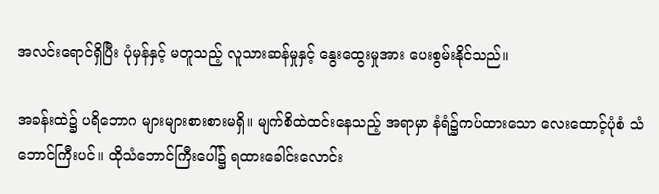အလင်းရောင်ရှိပြီး ပုံမှန်နှင့် မတူသည့် လူသားဆန်မှုနှင့် နွေးထွေးမှုအား ပေးစွမ်းနိုင်သည်။

အခန်းထဲ၌ ပရိဘောဂ များများစားစားမရှိ။ မျက်စိထဲထင်းနေသည့် အရာမှာ နံရံ၌ကပ်ထားသော လေးထောင့်ပုံစံ သံဘောင်ကြီးပင်။ ထိုသံဘောင်ကြီးပေါ်၌ ရထားခေါင်းလောင်း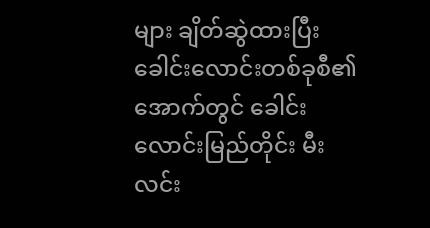များ ချိတ်ဆွဲထားပြီး ခေါင်းလောင်းတစ်ခုစီ၏အောက်တွင် ခေါင်းလောင်းမြည်တိုင်း မီးလင်း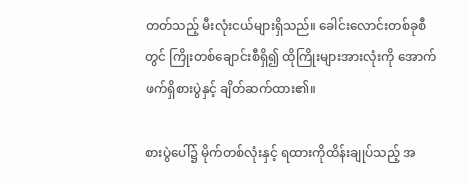တတ်သည့် မီးလုံးငယ်များရှိသည်။ ခေါင်းလောင်းတစ်ခုစီတွင် ကြိုးတစ်ချောင်းစီရှိ၍ ထိုကြိုးများအားလုံးကို အောက်ဖက်ရှိစားပွဲနှင့် ချိတ်ဆက်ထား၏။

စားပွဲပေါ်၌ မိုက်တစ်လုံးနှင့် ရထားကိုထိန်းချုပ်သည့် အ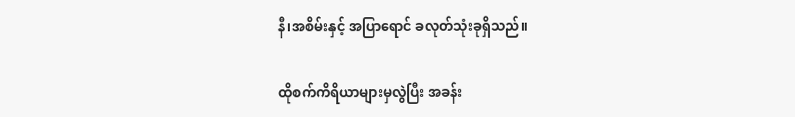နီ၊အစိမ်းနှင့် အပြာရောင် ခလုတ်သုံးခုရှိသည်။

ထိုစက်ကိရိယာများမှလွဲပြီး အခန်း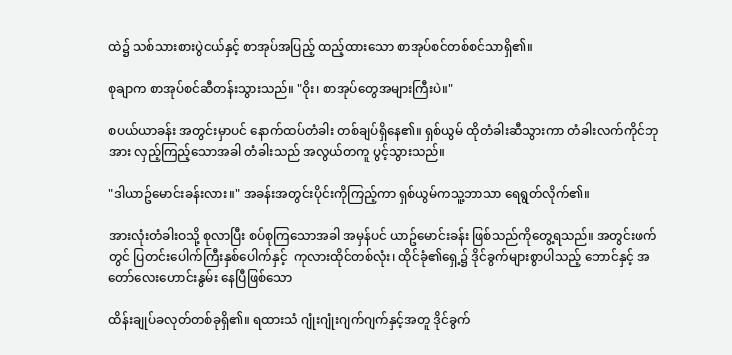ထဲ၌ သစ်သားစားပွဲငယ်နှင့် စာအုပ်အပြည့် ထည့်ထားသော စာအုပ်စင်တစ်စင်သာရှိ၏။

စုချာက စာအုပ်စင်ဆီတန်းသွားသည်။ "ဝိုး၊ စာအုပ်တွေအများကြီးပဲ။"

စပယ်ယာခန်း အတွင်းမှာပင် နောက်ထပ်တံခါး တစ်ချပ်ရှိနေ၏။ ရှစ်ယွမ် ထိုတံခါးဆီသွားကာ တံခါးလက်ကိုင်ဘုအား လှည့်ကြည့်သောအခါ တံခါးသည် အလွယ်တကူ ပွင့်သွားသည်။

"ဒါယာဥ်မောင်းခန်းလား။" အခန်းအတွင်းပိုင်းကိုကြည့်ကာ ရှစ်ယွမ်ကသူ့ဘာသာ ရေရွတ်လိုက်၏။

အားလုံးတံခါးဝသို့ စုလာပြီး စပ်စုကြသောအခါ အမှန်ပင် ယာဥ်မောင်းခန်း ဖြစ်သည်ကိုတွေ့ရသည်။ အတွင်းဖက်တွင် ပြတင်းပေါက်ကြီးနှစ်ပေါက်နှင့်  ကုလားထိုင်တစ်လုံး၊ ထိုင်ခုံ၏ရှေ့၌ ဒိုင်ခွက်များစွာပါသည့် ဘောင်နှင့် အတော်လေးဟောင်းနွမ်း နေပြီဖြစ်သော

ထိန်းချုပ်ခလုတ်တစ်ခုရှိ၏။ ရထားသံ ဂျုံးဂျုံးဂျက်ဂျက်နှင့်အတူ ဒိုင်ခွက်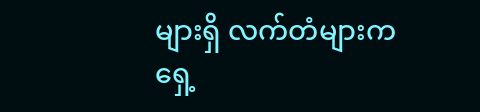များရှိ လက်တံများက ရှေ့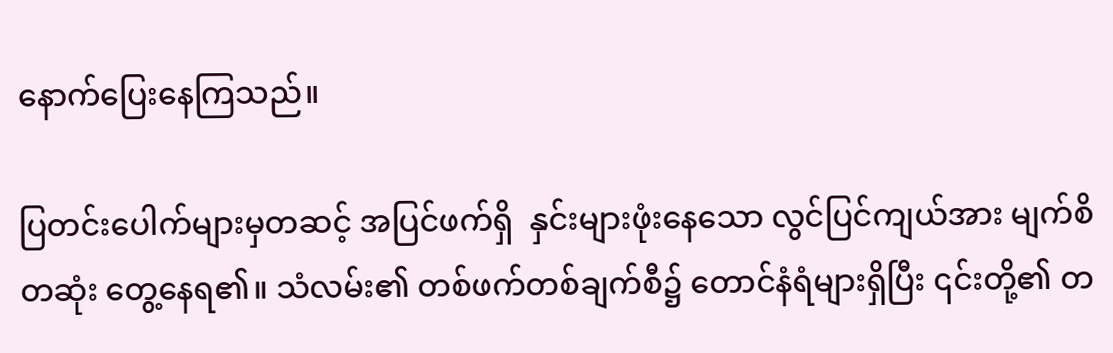နောက်ပြေးနေကြသည်။

ပြတင်းပေါက်များမှတဆင့် အပြင်ဖက်ရှိ  နှင်းများဖုံးနေသော လွင်ပြင်ကျယ်အား မျက်စိတဆုံး တွေ့နေရ၏။ သံလမ်း၏ တစ်ဖက်တစ်ချက်စီ၌ တောင်နံရံများရှိပြီး ၎င်းတို့၏ တ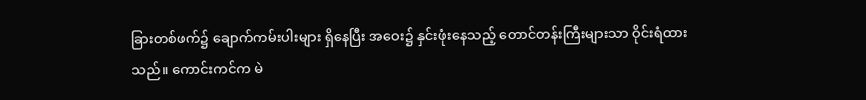ခြားတစ်ဖက်၌ ချောက်ကမ်းပါးများ ရှိနေပြီး အဝေး၌ နှင်းဖုံးနေသည့် တောင်တန်းကြီးများသာ ဝိုင်းရံထားသည်။ ကောင်းကင်က မဲ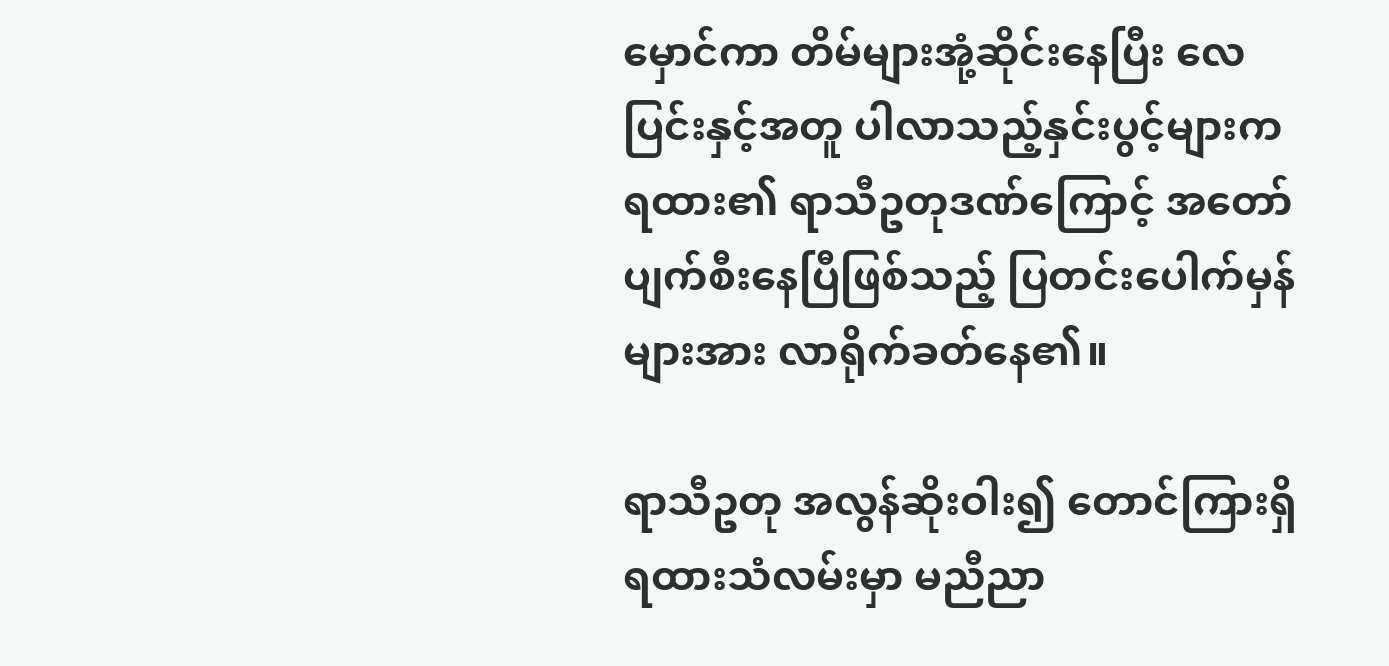မှောင်ကာ တိမ်များအုံ့ဆိုင်းနေပြီး လေပြင်းနှင့်အတူ ပါလာသည့်နှင်းပွင့်များက ရထား၏ ရာသီဥတုဒဏ်ကြောင့် အတော်ပျက်စီးနေပြီဖြစ်သည့် ပြတင်းပေါက်မှန်များအား လာရိုက်ခတ်နေ၏။

ရာသီဥတု အလွန်ဆိုးဝါး၍ တောင်ကြားရှိ ရထားသံလမ်းမှာ မညီညာ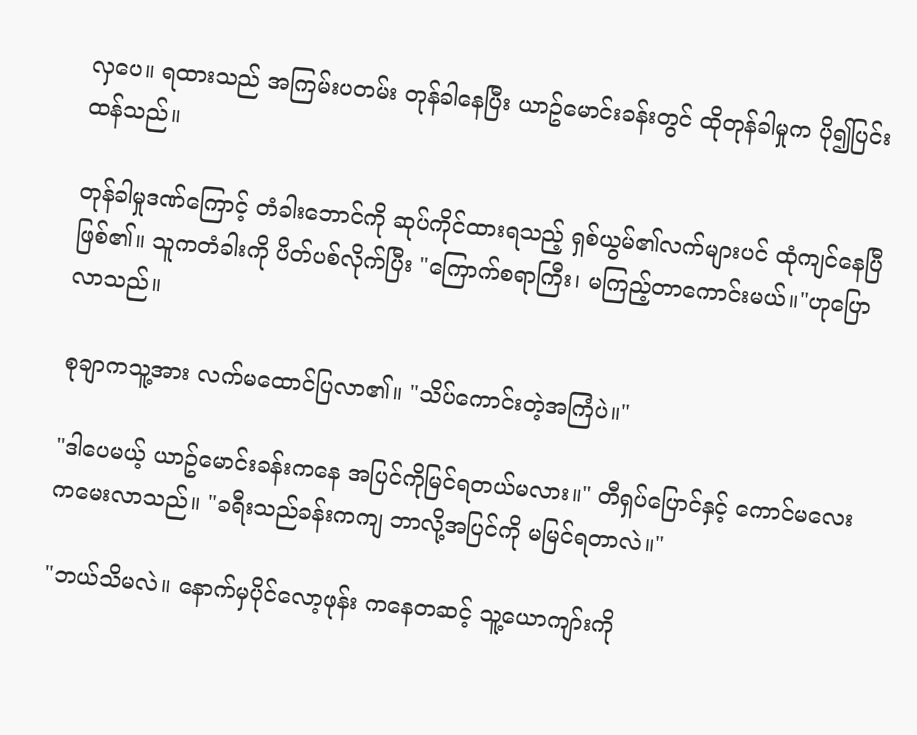လှပေ။ ရထားသည် အကြမ်းပတမ်း တုန်ခါနေပြီး ယာဥ်မောင်းခန်းတွင် ထိုတုန်ခါမှုက ပို၍ပြင်းထန်သည်။

တုန်ခါမှုဒဏ်ကြောင့် တံခါးဘောင်ကို ဆုပ်ကိုင်ထားရသည့် ရှစ်ယွမ်၏လက်များပင် ထုံကျင်နေပြီဖြစ်၏။ သူကတံခါးကို ပိတ်ပစ်လိုက်ပြီး "ကြောက်စရာကြီး၊ မကြည့်တာကောင်းမယ်။"ဟုပြောလာသည်။

စုချာကသူ့အား လက်မထောင်ပြလာ၏။ "သိပ်ကောင်းတဲ့အကြံပဲ။"

"ဒါပေမယ့် ယာဥ်မောင်းခန်းကနေ အပြင်ကိုမြင်ရတယ်မလား။" တီရှပ်ပြောင်နှင့် ကောင်မလေးကမေးလာသည်။ "ခရီးသည်ခန်းကကျ ဘာလို့အပြင်ကို မမြင်ရတာလဲ။"

"ဘယ်သိမလဲ။ နောက်မှပိုင်လော့ဖုန်း ကနေတဆင့် သူ့ယောကျာ်းကို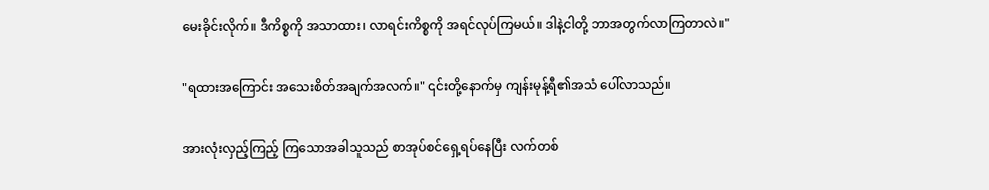မေးခိုင်းလိုက်။ ဒီကိစ္စကို အသာထား၊ လာရင်းကိစ္စကို အရင်လုပ်ကြမယ်။ ဒါနဲ့ငါတို့ ဘာအတွက်လာကြတာလဲ။"

"ရထားအကြောင်း အသေးစိတ်အချက်အလက်။" ၎င်းတို့နောက်မှ ကျန်းမုန့်ရီ၏အသံ ပေါ်လာသည်။

အားလုံးလှည့်ကြည့် ကြသောအခါသူသည် စာအုပ်စင်ရှေ့ရပ်နေပြီး လက်တစ်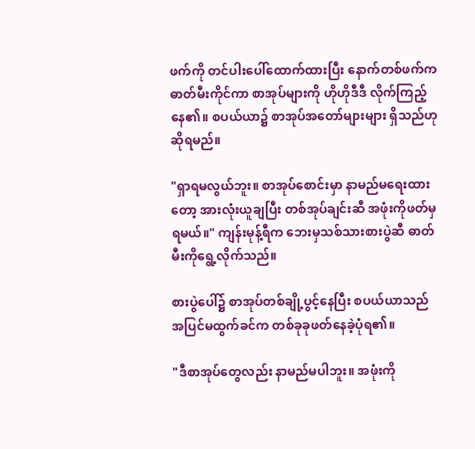ဖက်ကို တင်ပါးပေါ်ထောက်ထားပြီး နောက်တစ်ဖက်က ဓာတ်မီးကိုင်ကာ စာအုပ်များကို ဟိုဟိုဒီဒီ လိုက်ကြည့်နေ၏။ စပယ်ယာ၌ စာအုပ်အတော်များများ ရှိသည်ဟုဆိုရမည်။

"ရှာရမလွယ်ဘူး။ စာအုပ်စောင်းမှာ နာမည်မရေးထားတော့ အားလုံးယူချပြီး တစ်အုပ်ချင်းဆီ အဖုံးကိုဖတ်မှရမယ်။" ကျန်းမုန့်ရီက ဘေးမှသစ်သားစားပွဲဆီ ဓာတ်မီးကိုရွေ့လိုက်သည်။

စားပွဲပေါ်၌ စာအုပ်တစ်ချို့ပွင့်နေပြီး စပယ်ယာသည် အပြင်မထွက်ခင်က တစ်ခုခုဖတ်နေခဲ့ပုံရ၏။

"ဒီစာအုပ်တွေလည်း နာမည်မပါဘူး။ အဖုံးကို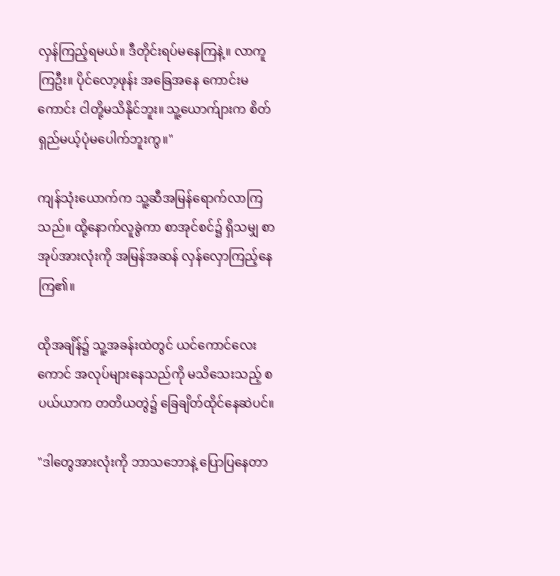လှန်ကြည့်ရမယ်။ ဒီတိုင်းရပ်မနေကြနဲ့။ လာကူကြဦး။ ပိုင်လော့ဖုန်း အခြေအနေ ကောင်းမကောင်း ငါတို့မသိနိုင်ဘူး။ သူ့ယောက်ျားက စိတ်ရှည်မယ့်ပုံမပေါက်ဘူးကွ။"

ကျန်သုံးယောက်က သူ့ဆီအမြန်ရောက်လာကြသည်။ ထို့နောက်လူခွဲကာ စာအုင်စင်၌ ရှိသမျှ စာအုပ်အားလုံးကို အမြန်အဆန် လှန်လှောကြည့်နေကြ၏။

ထိုအချိန်၌ သူ့အခန်းထဲတွင် ယင်ကောင်လေးကောင် အလုပ်များနေသည်ကို မသိသေးသည့် စပယ်ယာက တတိယတွဲ၌ ခြေချိတ်ထိုင်နေဆဲပင်။

"ဒါတွေအားလုံးကို ဘာသဘောနဲ့ ပြောပြနေတာ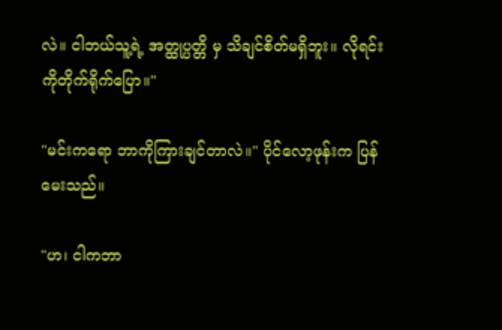လဲ။ ငါဘယ်သူ့ရဲ့ အတ္ထုပ္ပတ္တိ မှ သိချင်စိတ်မရှိဘူး။ လိုရင်းကိုတိုက်ရိုက်ပြော။"

"မင်းကရော ဘာကိုကြားချင်တာလဲ။" ပိုင်လော့ဖုန်းက ပြန်မေးသည်။

"ဟ၊ ငါကဘာ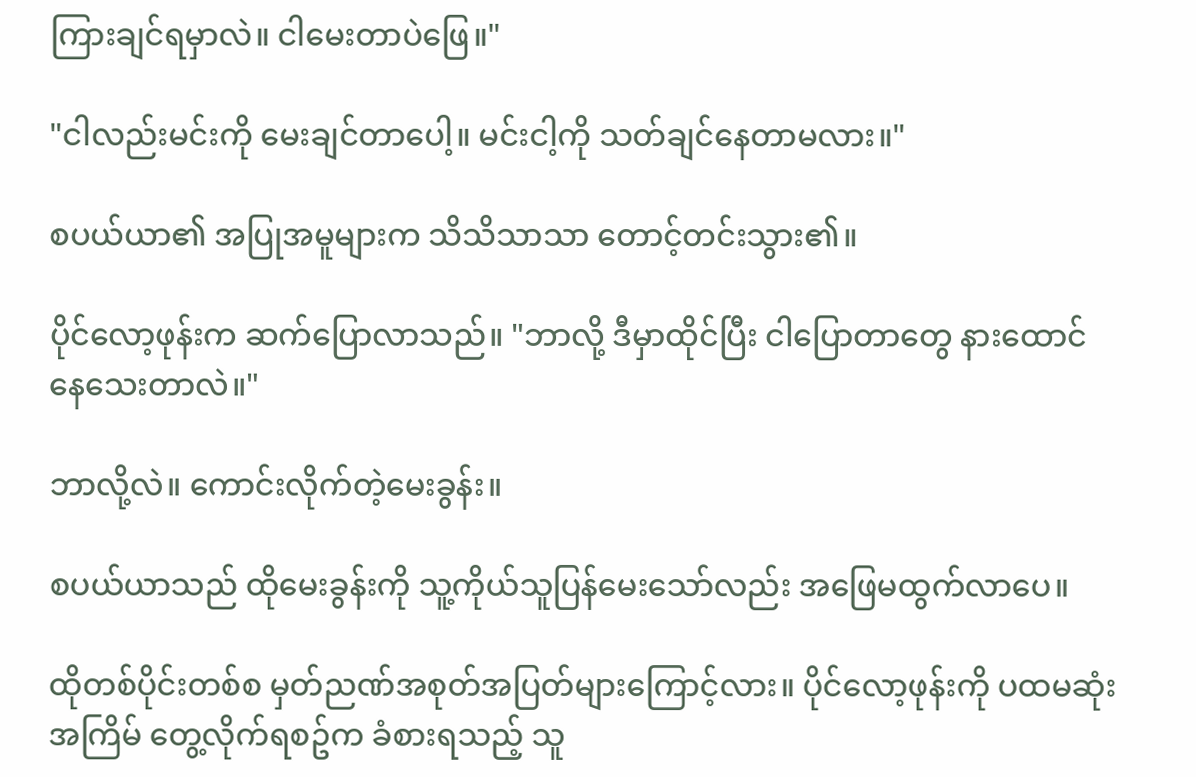ကြားချင်ရမှာလဲ။ ငါမေးတာပဲဖြေ။"

"ငါလည်းမင်းကို မေးချင်တာပေါ့။ မင်းငါ့ကို သတ်ချင်နေတာမလား။"

စပယ်ယာ၏ အပြုအမူများက သိသိသာသာ တောင့်တင်းသွား၏။

ပိုင်လော့ဖုန်းက ဆက်ပြောလာသည်။ "ဘာလို့ ဒီမှာထိုင်ပြီး ငါပြောတာတွေ နားထောင်နေသေးတာလဲ။"

ဘာလို့လဲ။ ကောင်းလိုက်တဲ့မေးခွန်း။

စပယ်ယာသည် ထိုမေးခွန်းကို သူ့ကိုယ်သူပြန်မေးသော်လည်း အဖြေမထွက်လာပေ။

ထိုတစ်ပိုင်းတစ်စ မှတ်ညဏ်အစုတ်အပြတ်များကြောင့်လား။ ပိုင်လော့ဖုန်းကို ပထမဆုံးအကြိမ် တွေ့လိုက်ရစဥ်က ခံစားရသည့် သူ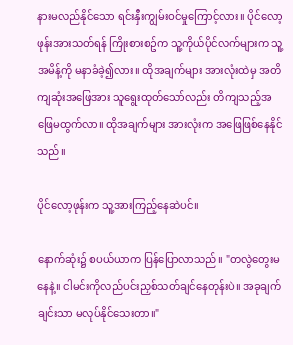နားမလည်နိုင်သော ရင်းနှီးကျွမ်းဝင်မှုကြောင့်လား။ ပိုင်လော့ဖုန်းအားသတ်ရန် ကြိုးစားစဥ်က သူ့ကိုယ်ပိုင်လက်များက သူ့အမိန့်ကို မနာခံခဲ့၍လား။ ထိုအချက်များ အားလုံးထဲမှ အတိကျဆုံးအဖြေအား သူရွေးထုတ်သော်လည်း တိကျသည့်အဖြေမထွက်လာ။ ထိုအချက်များ အားလုံးက အဖြေဖြစ်နေနိုင်သည်။

ပိုင်လော့ဖုန်းက သူ့အားကြည့်နေဆဲပင်။

နောက်ဆုံး၌ စပယ်ယာက ပြန်ပြောလာသည်။ "တလွဲတွေးမနေနဲ့။ ငါမင်းကိုလည်ပင်းညှစ်သတ်ချင်နေတုန်းပဲ။ အခုချက်ချင်းသာ မလုပ်နိုင်သေးတာ။"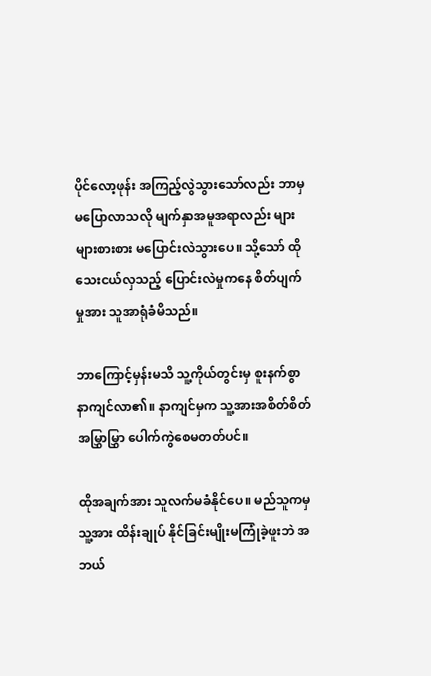ပိုင်လော့ဖုန်း အကြည့်လွဲသွားသော်လည်း ဘာမှမပြောလာသလို မျက်နှာအမူအရာလည်း များများစားစား မပြောင်းလဲသွားပေ။ သို့သော် ထိုသေးငယ်လှသည့် ပြောင်းလဲမှုကနေ စိတ်ပျက်မှုအား သူအာရုံခံမိသည်။

ဘာကြောင့်မှန်းမသိ သူ့ကိုယ်တွင်းမှ စူးနက်စွာနာကျင်လာ၏။ နာကျင်မှက သူ့အားအစိတ်စိတ်အမြွှာမြွှာ ပေါက်ကွဲစေမတတ်ပင်။

ထိုအချက်အား သူလက်မခံနိုင်ပေ။ မည်သူကမှ သူ့အား ထိန်းချုပ် နိုင်ခြင်းမျိုးမကြုံခဲ့ဖူးဘဲ အဘယ်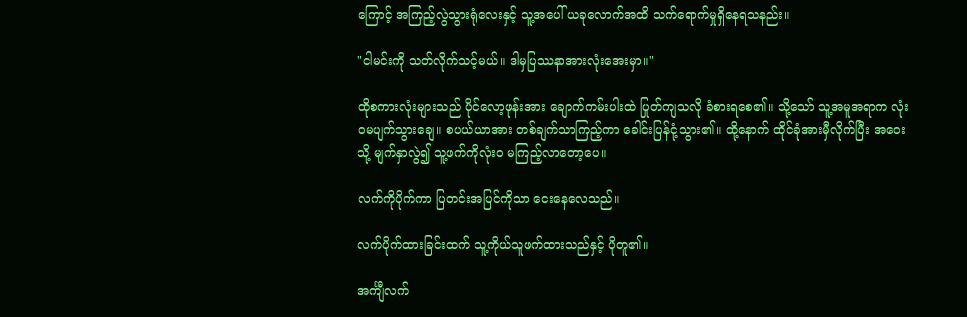ကြောင့် အကြည့်လွဲသွားရုံလေးနှင့် သူ့အပေါ် ယခုလောက်အထိ သက်ရောက်မှုရှိနေရသနည်း။

"ငါမင်းကို သတ်လိုက်သင့်မယ်။ ဒါမှပြဿနာအားလုံးအေးမှာ။"

ထိုစကားလုံးများသည် ပိုင်လော့ဖုန်းအား ချောက်ကမ်းပါးထဲ ပြုတ်ကျသလို ခံစားရစေ၏။ သို့သော် သူ့အမူအရာက လုံးဝမပျက်သွားချေ။ စပယ်ယာအား တစ်ချက်သာကြည့်ကာ ခေါင်းပြန်ငုံ့သွား၏။ ထို့နောက် ထိုင်ခုံအားမှီလိုက်ပြီး အဝေးသို့ မျက်နှာလွဲ၍ သူ့ဖက်ကိုလုံးဝ မကြည့်လာတော့ပေ။

လက်ကိုပိုက်ကာ ပြတင်းအပြင်ကိုသာ ငေးနေလေသည်။

လက်ပိုက်ထားခြင်းထက် သူ့ကိုယ်သူဖက်ထားသည်နှင့် ပိုတူ၏။

အင်္ကျီလက်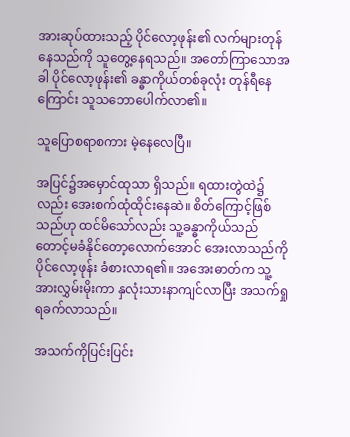အားဆုပ်ထားသည့် ပိုင်လော့ဖုန်း၏ လက်များတုန်နေသည်ကို သူတွေ့နေရသည်။ အတော်ကြာသောအခါ ပိုင်လော့ဖုန်း၏ ခန္ဓာကိုယ်တစ်ခုလုံး တုန်ရီနေကြောင်း သူသဘောပေါက်လာ၏။

သူပြောစရာစကား မဲ့နေလေပြီ။

အပြင်၌အမှောင်ထုသာ ရှိသည်။ ရထားတွဲထဲ၌လည်း အေးစက်ထုံထိုင်းနေဆဲ။ စိတ်ကြောင့်ဖြစ်သည်ဟု ထင်မိသော်လည်း သူ့ခန္ဓာကိုယ်သည် တောင့်မခံနိုင်တော့လောက်အောင် အေးလာသည်ကို ပိုင်လော့ဖုန်း ခံစားလာရ၏။ အအေးဓာတ်က သူ့အားလွှမ်းမိုးကာ နှလုံးသားနာကျင်လာပြီး အသက်ရှုရခက်လာသည်။

အသက်ကိုပြင်းပြင်း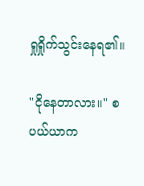ရှုရှိုက်သွင်းနေရ၏။

"ငိုနေတာလား။" စပယ်ယာက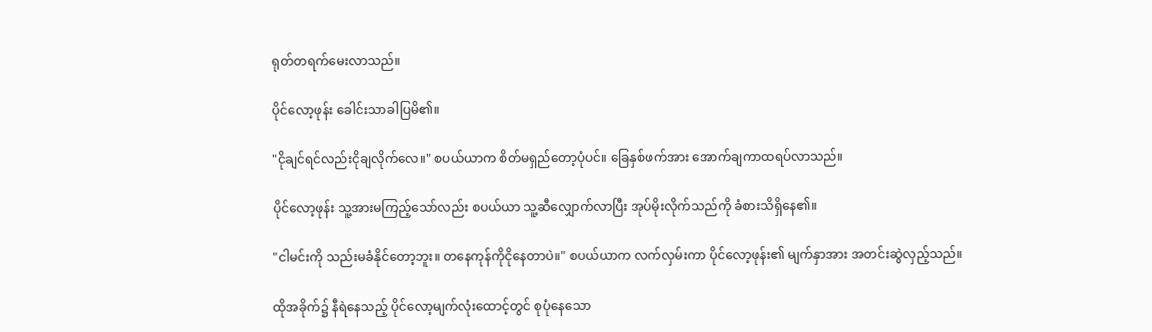ရုတ်တရက်မေးလာသည်။

ပိုင်လော့ဖုန်း ခေါင်းသာခါပြမိ၏။

"ငိုချင်ရင်လည်းငိုချလိုက်လေ။" စပယ်ယာက စိတ်မရှည်တော့ပုံပင်။ ခြေနှစ်ဖက်အား အောက်ချကာထရပ်လာသည်။

ပိုင်လော့ဖုန်း သူ့အားမကြည့်သော်လည်း စပယ်ယာ သူ့ဆီလျှောက်လာပြီး အုပ်မိုးလိုက်သည်ကို ခံစားသိရှိနေ၏။

"ငါမင်းကို သည်းမခံနိုင်တော့ဘူး။ တနေကုန်ကိုငိုနေတာပဲ။" စပယ်ယာက လက်လှမ်းကာ ပိုင်လော့ဖုန်း၏ မျက်နှာအား အတင်းဆွဲလှည့်သည်။

ထိုအခိုက်၌ နီရဲနေသည့် ပိုင်လော့မျက်လုံးထောင့်တွင် စုပုံနေသော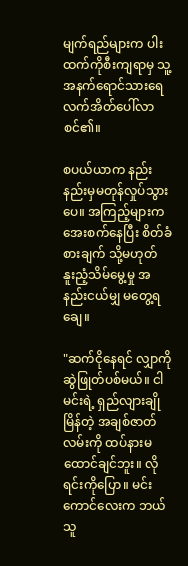မျက်ရည်များက ပါးထက်ကိုစီးကျရာမှ သူ့အနက်ရောင်သားရေ လက်အိတ်ပေါ်လာစင်၏။

စပယ်ယာက နည်းနည်းမှမတုန်လှုပ်သွားပေ။ အကြည့်များက အေးစက်နေပြီး စိတ်ခံစားချက် သို့မဟုတ် နူးညံ့သိမ်မွေ့မှု အနည်းငယ်မျှ မတွေ့ရချေ။

"ဆက်ငိုနေရင် လျှာကိုဆွဲဖြုတ်ပစ်မယ်။ ငါမင်းရဲ့ ရှည်လျားချိုမြိန်တဲ့ အချစ်ဇာတ်လမ်းကို ထပ်နားမထောင်ချင်ဘူး။ လိုရင်းကိုပြော။ မင်းကောင်လေးက ဘယ်သူ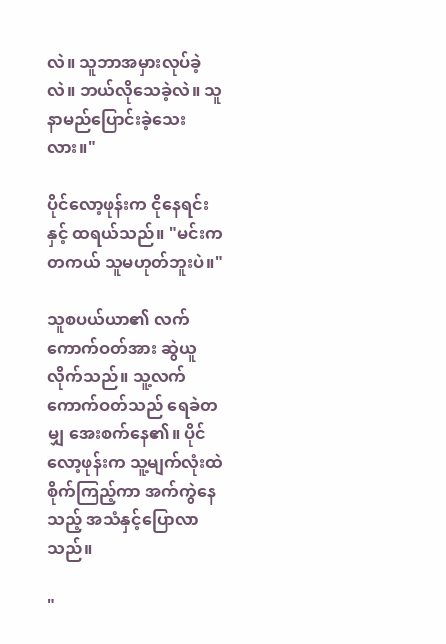လဲ။ သူဘာအမှားလုပ်ခဲ့လဲ။ ဘယ်လိုသေခဲ့လဲ။ သူနာမည်ပြောင်းခဲ့သေးလား။"

ပိုင်လော့ဖုန်းက ငိုနေရင်းနှင့် ထရယ်သည်။ "မင်းကတကယ် သူမဟုတ်ဘူးပဲ။"

သူစပယ်ယာ၏ လက်ကောက်ဝတ်အား ဆွဲယူလိုက်သည်။ သူ့လက်ကောက်ဝတ်သည် ရေခဲတမျှ အေးစက်နေ၏။ ပိုင်လော့ဖုန်းက သူ့မျက်လုံးထဲ စိုက်ကြည့်ကာ အက်ကွဲနေသည့် အသံနှင့်ပြောလာသည်။

"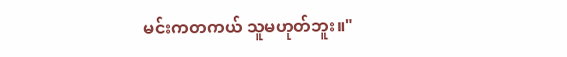မင်းကတကယ် သူမဟုတ်ဘူး။"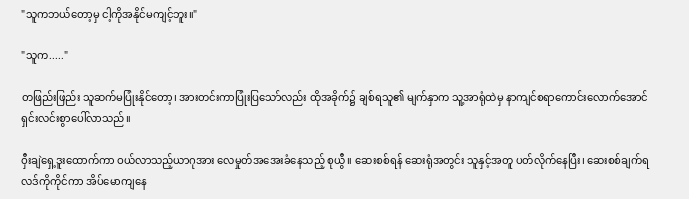"သူကဘယ်တော့မှ ငါ့ကိုအနိုင်မကျင့်ဘူး။"

"သူက....."

တဖြည်းဖြည်း သူဆက်မပြုံးနိုင်တော့၊ အားတင်းကာပြုံးပြသော်လည်း ထိုအခိုက်၌ ချစ်ရသူ၏ မျက်နှာက သူ့အာရုံထဲမှ နာကျင်စရာကောင်းလောက်အောင် ရှင်းလင်းစွာပေါ်လာသည်။

ဝှီးချဲရှေ့ဒူးထောက်ကာ ဝယ်လာသည့်ယာဂုအား လေမှုတ်အအေးခံနေသည့် စုယွီ။ ဆေးစစ်ရန် ဆေးရုံအတွင်း သူနှင့်အတူ ပတ်လိုက်နေပြီး၊ ဆေးစစ်ချက်ရလဒ်ကိုကိုင်ကာ အိပ်မောကျနေ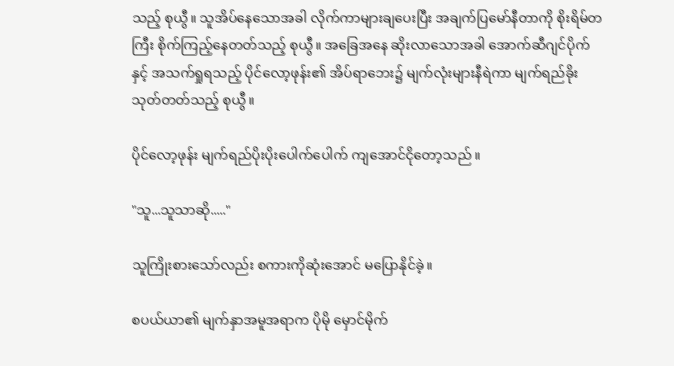သည့် စုယွီ။ သူအိပ်နေသောအခါ လိုက်ကာများချပေးပြီး အချက်ပြမော်နီတာကို စိုးရိမ်တကြီး စိုက်ကြည့်နေတတ်သည့် စုယွီ။ အခြေအနေ ဆိုးလာသောအခါ အောက်ဆီဂျင်ပိုက်နှင့် အသက်ရှုရသည့် ပိုင်လော့ဖုန်း၏ အိပ်ရာဘေး၌ မျက်လုံးများနီရဲကာ မျက်ရည်ခိုးသုတ်တတ်သည့် စုယွီ။

ပိုင်လော့ဖုန်း မျက်ရည်ပိုးပိုးပေါက်ပေါက် ကျအောင်ငိုတော့သည်။

"သူ...သူသာဆို....."

သူကြိုးစားသော်လည်း စကားကိုဆုံးအောင် မပြောနိုင်ခဲ့။

စပယ်ယာ၏ မျက်နှာအမူအရာက ပိုမို မှောင်မိုက်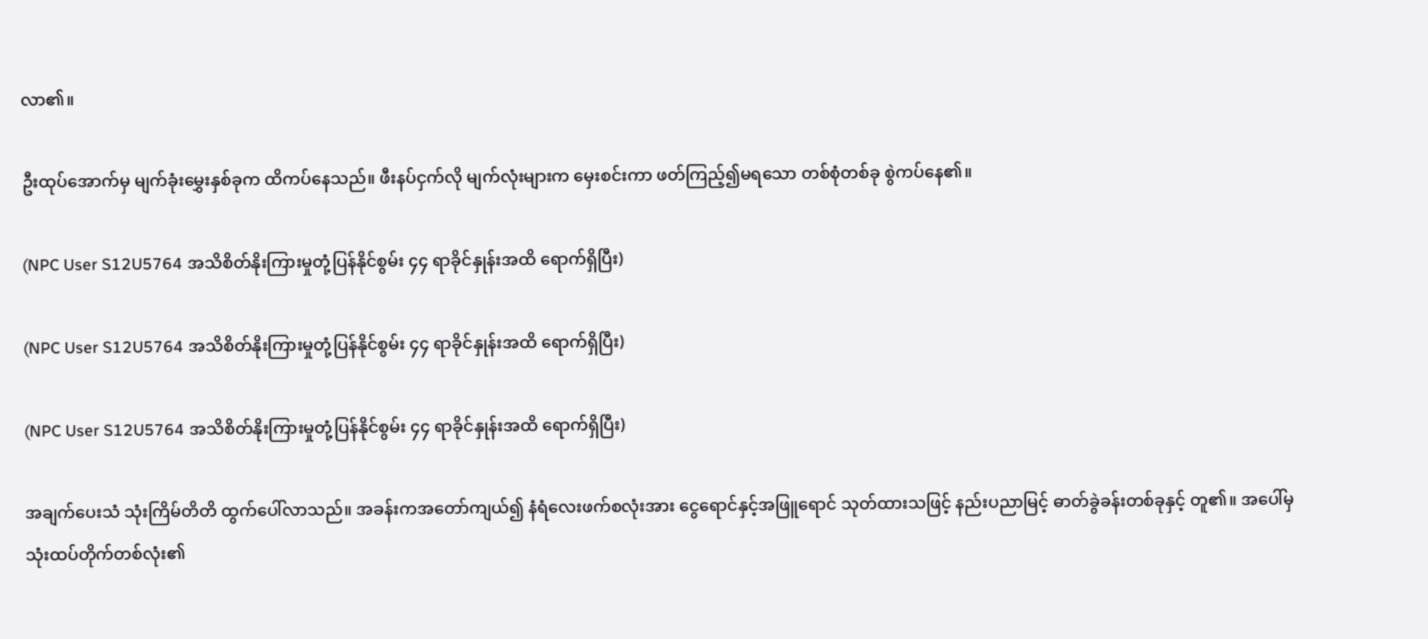လာ၏။

ဦးထုပ်အောက်မှ မျက်ခုံးမွှေးနှစ်ခုက ထိကပ်နေသည်။ ဖီးနပ်ငှက်လို မျက်လုံးများက မှေးစင်းကာ ဖတ်ကြည့်၍မရသော တစ်စုံတစ်ခု စွဲကပ်နေ၏။

(NPC User S12U5764 အသိစိတ်နိုးကြားမှုတုံ့ပြန်နိုင်စွမ်း ၄၄ ရာခိုင်နှုန်းအထိ ရောက်ရှိပြီး)

(NPC User S12U5764 အသိစိတ်နိုးကြားမှုတုံ့ပြန်နိုင်စွမ်း ၄၄ ရာခိုင်နှုန်းအထိ ရောက်ရှိပြီး)

(NPC User S12U5764 အသိစိတ်နိုးကြားမှုတုံ့ပြန်နိုင်စွမ်း ၄၄ ရာခိုင်နှုန်းအထိ ရောက်ရှိပြီး)

အချက်ပေးသံ သုံးကြိမ်တိတိ ထွက်ပေါ်လာသည်။ အခန်းကအတော်ကျယ်၍ နံရံလေးဖက်စလုံးအား ငွေရောင်နှင့်အဖြူရောင် သုတ်ထားသဖြင့် နည်းပညာမြင့် ဓာတ်ခွဲခန်းတစ်ခုနှင့် တူ၏။ အပေါ်မှ သုံးထပ်တိုက်တစ်လုံး၏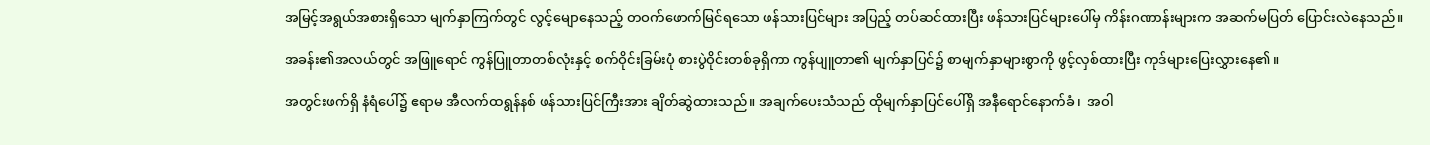အမြင့်အရွယ်အစားရှိသော မျက်နှာကြက်တွင် လွင့်မျောနေသည့် တဝက်ဖောက်မြင်ရသော ဖန်သားပြင်များ အပြည့် တပ်ဆင်ထားပြီး ဖန်သားပြင်များပေါ်မှ ကိန်းဂဏာန်းများက အဆက်မပြတ် ပြောင်းလဲနေသည်။

အခန်း၏အလယ်တွင် အဖြူရောင် ကွန်ပြူတာတစ်လုံးနှင့် စက်ဝိုင်းခြမ်းပုံ စားပွဲဝိုင်းတစ်ခုရှိကာ ကွန်ပျူတာ၏ မျက်နှာပြင်၌ စာမျက်နှာများစွာကို ဖွင့်လှစ်ထားပြီး ကုဒ်များပြေးလွှားနေ၏။

အတွင်းဖက်ရှိ နံရံပေါ်၌ ဧရာမ အီလက်ထရွန်နစ် ဖန်သားပြင်ကြီးအား ချိတ်ဆွဲထားသည်။ အချက်ပေးသံသည် ထိုမျက်နှာပြင်ပေါ်ရှိ အနီရောင်နောက်ခံ၊  အဝါ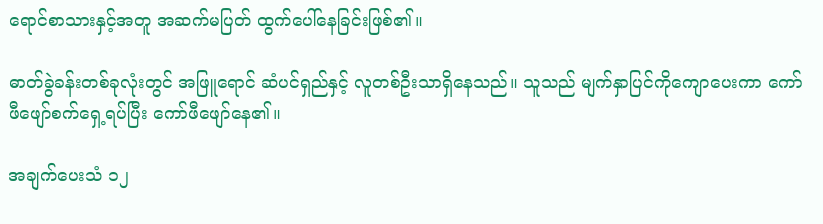ရောင်စာသားနှင့်အတူ အဆက်မပြတ် ထွက်ပေါ်နေခြင်းဖြစ်၏။

ဓာတ်ခွဲခန်းတစ်ခုလုံးတွင် အဖြူရောင် ဆံပင်ရှည်နှင့် လူတစ်ဦးသာရှိနေသည်။ သူသည် မျက်နှာပြင်ကိုကျောပေးကာ ကော်ဖီဖျော်စက်ရှေ့ရပ်ပြီး ကော်ဖီဖျော်နေ၏။

အချက်ပေးသံ ၁၂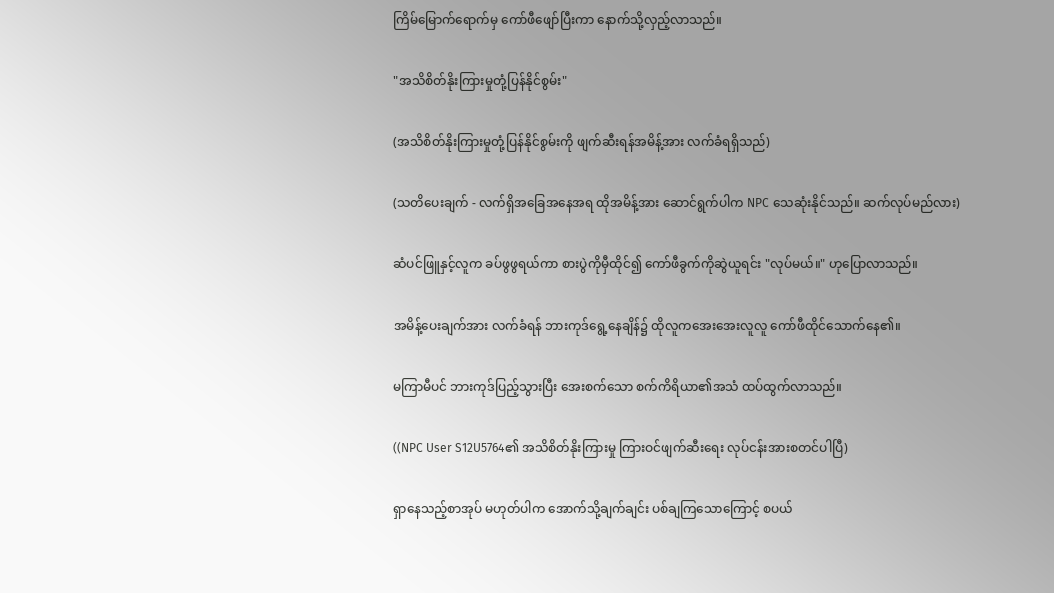ကြိမ်မြောက်ရောက်မှ ကော်ဖီဖျော်ပြီးကာ နောက်သို့လှည့်လာသည်။

"အသိစိတ်နိုးကြားမှုတုံ့ပြန်နိုင်စွမ်း"

(အသိစိတ်နိုးကြားမှုတုံ့ပြန်နိုင်စွမ်းကို ဖျက်ဆီးရန်အမိန့်အား လက်ခံရရှိသည်)

(သတိပေးချက် - လက်ရှိအခြေအနေအရ ထိုအမိန့်အား ဆောင်ရွက်ပါက NPC သေဆုံးနိုင်သည်။ ဆက်လုပ်မည်လား)

ဆံပင်ဖြူနှင့်လူက ခပ်ဖွဖွရယ်ကာ စားပွဲကိုမှီထိုင်၍ ကော်ဖီခွက်ကိုဆွဲယူရင်း "လုပ်မယ်။" ဟုပြောလာသည်။

အမိန့်ပေးချက်အား လက်ခံရန် ဘားကုဒ်ရွေ့နေချိန်၌ ထိုလူကအေးအေးလူလူ ကော်ဖီထိုင်သောက်နေ၏။

မကြာမီပင် ဘားကုဒ်ပြည့်သွားပြီး အေးစက်သော စက်ကိရိယာ၏အသံ ထပ်ထွက်လာသည်။

((NPC User S12U5764၏ အသိစိတ်နိုးကြားမှု ကြားဝင်ဖျက်ဆီးရေး လုပ်ငန်းအားစတင်ပါပြီ)

ရှာနေသည့်စာအုပ် မဟုတ်ပါက အောက်သို့ချက်ချင်း ပစ်ချကြသောကြောင့် စပယ်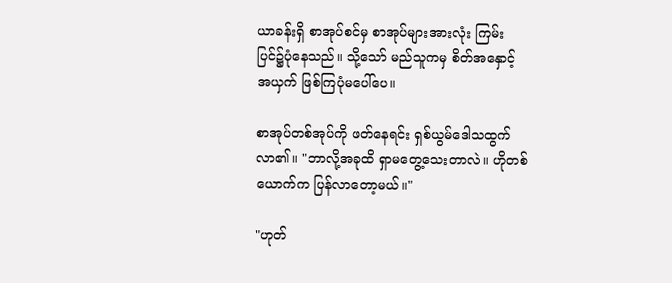ယာခန်းရှိ စာအုပ်စင်မှ စာအုပ်များအားလုံး ကြမ်းပြင်၌ပုံနေသည်။ သို့သော် မည်သူကမှ စိတ်အနှောင့်အယှက် ဖြစ်ကြပုံမပေါ်ပေ။

စာအုပ်တစ်အုပ်ကို ဖတ်နေရင်း ရှစ်ယွမ်ဒေါသထွက်လာ၏။ "ဘာလို့အခုထိ ရှာမတွေ့သေးတာလဲ။ ဟိုတစ်ယောက်က ပြန်လာတော့မယ်။"

"ဟုတ်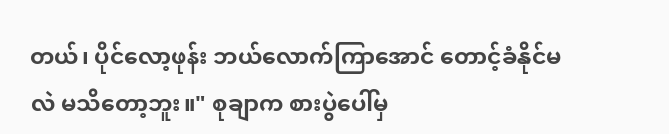တယ်၊ ပိုင်လော့ဖုန်း ဘယ်လောက်ကြာအောင် တောင့်ခံနိုင်မလဲ မသိတော့ဘူး။" စုချာက စားပွဲပေါ်မှ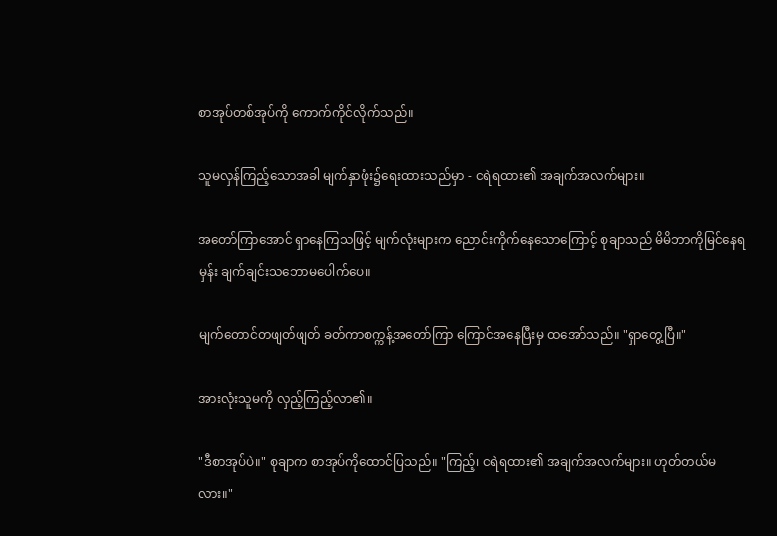စာအုပ်တစ်အုပ်ကို ကောက်ကိုင်လိုက်သည်။

သူမလှန်ကြည့်သောအခါ မျက်နှာဖုံး၌ရေးထားသည်မှာ - ငရဲရထား၏ အချက်အလက်များ။

အတော်ကြာအောင် ရှာနေကြသဖြင့် မျက်လုံးများက ညောင်းကိုက်နေသောကြောင့် စုချာသည် မိမိဘာကိုမြင်နေရမှန်း ချက်ချင်းသဘောမပေါက်ပေ။

မျက်တောင်တဖျတ်ဖျတ် ခတ်ကာစက္ကန့်အတော်ကြာ ကြောင်အနေပြီးမှ ထအော်သည်။ "ရှာတွေ့ပြီ။"

အားလုံးသူမကို လှည့်ကြည့်လာ၏။

"ဒီစာအုပ်ပဲ။" စုချာက စာအုပ်ကိုထောင်ပြသည်။ "ကြည့်၊ ငရဲရထား၏ အချက်အလက်များ။ ဟုတ်တယ်မလား။"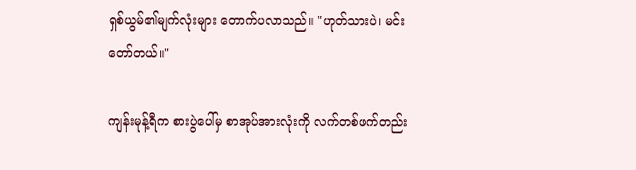ရှစ်ယွမ်၏မျက်လုံးများ တောက်ပလာသည်။ "ဟုတ်သားပဲ၊ မင်း တော်တယ်။"

ကျန်းမုန့်ရီက စားပွဲပေါ်မှ စာအုပ်အားလုံးကို လက်တစ်ဖက်တည်း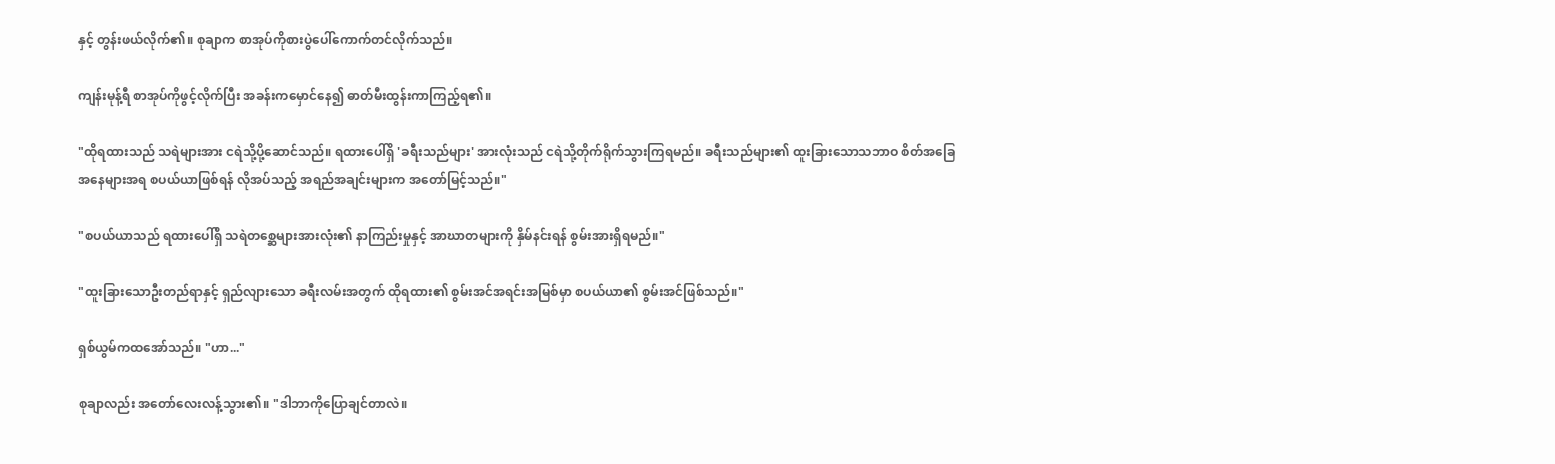နှင့် တွန်းဖယ်လိုက်၏။ စုချာက စာအုပ်ကိုစားပွဲပေါ်ကောက်တင်လိုက်သည်။

ကျန်းမုန့်ရီ စာအုပ်ကိုဖွင့်လိုက်ပြီး အခန်းကမှောင်နေ၍ ဓာတ်မီးထွန်းကာကြည့်ရ၏။

"ထိုရထားသည် သရဲများအား ငရဲသို့ပို့ဆောင်သည်။ ရထားပေါ်ရှိ 'ခရီးသည်များ' အားလုံးသည် ငရဲသို့တိုက်ရိုက်သွားကြရမည်။ ခရီးသည်များ၏ ထူးခြားသောသဘာဝ စိတ်အခြေအနေများအရ စပယ်ယာဖြစ်ရန် လိုအပ်သည့် အရည်အချင်းများက အတော်မြင့်သည်။"

"စပယ်ယာသည် ရထားပေါ်ရှိ သရဲတစ္ဆေများအားလုံး၏ နာကြည်းမှုနှင့် အာဃာတများကို နှိမ်နင်းရန် စွမ်းအားရှိရမည်။"

"ထူးခြားသောဦးတည်ရာနှင့် ရှည်လျားသော ခရီးလမ်းအတွက် ထိုရထား၏ စွမ်းအင်အရင်းအမြစ်မှာ စပယ်ယာ၏ စွမ်းအင်ဖြစ်သည်။"

ရှစ်ယွမ်ကထအော်သည်။ "ဟာ..."

စုချာလည်း အတော်လေးလန့်သွား၏။ "ဒါဘာကိုပြောချင်တာလဲ။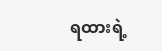ရထားရဲ့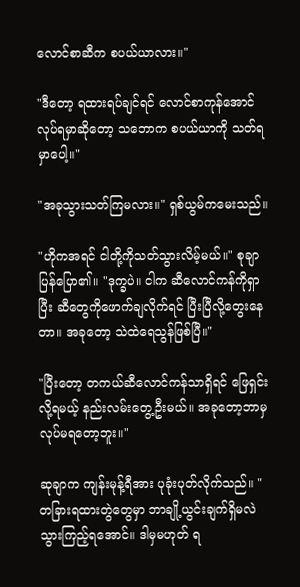လောင်စာဆီက စပယ်ယာလား။"

"ဒီတော့ ရထားရပ်ချင်ရင် လောင်စာကုန်အောင် လုပ်ရမှာဆိုတော့ သဘောက စပယ်ယာကို သတ်ရမှာပေါ့။"

"အခုသွားသတ်ကြမလား။" ရှစ်ယွမ်ကမေးသည်။

"ဟိုကအရင် ငါတို့ကိုသတ်သွားလိမ့်မယ်။" စုချာပြန်ပြော၏။ "ဒုက္ခပဲ။ ငါက ဆီလောင်ကန်ကိုရှာပြီး ဆီတွေကိုဖောက်ချလိုက်ရင် ပြီးပြီလို့တွေးနေတာ။ အခုတော့ သဲထဲရေသွန်ဖြစ်ပြီ။"

"ပြီးတော့ တကယ်ဆီလောင်ကန်သာရှိရင် ဖြေရှင်းလို့ရမယ့် နည်းလမ်းတွေ့ဦးမယ်။ အခုတော့ဘာမှ လုပ်မရတော့ဘူး။"

ဆုချာက ကျန်းမုန့်ရီအား ပုခုံးပုတ်လိုက်သည်။ "တခြားရထားတွဲတွေမှာ ဘာချို့ယွင်းချက်ရှိမလဲ သွားကြည့်ရအောင်။ ဒါမှမဟုတ် ရ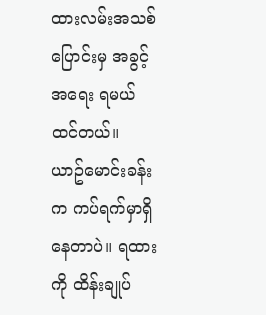ထားလမ်းအသစ်ပြောင်းမှ အခွင့်အရေး ရမယ်ထင်တယ်။ ယာဥ်မောင်းခန်းက ကပ်ရက်မှာရှိနေတာပဲ။ ရထားကို ထိန်းချုပ်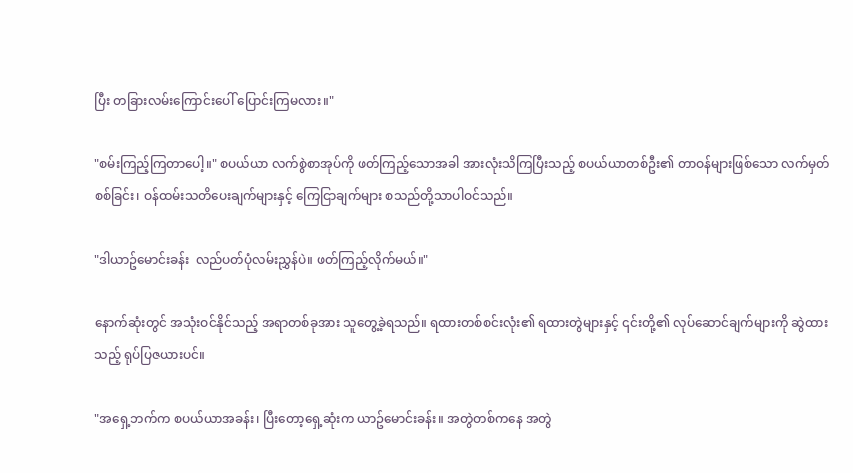ပြီး တခြားလမ်းကြောင်းပေါ် ပြောင်းကြမလား။"

"စမ်းကြည့်ကြတာပေါ့။" စပယ်ယာ လက်စွဲစာအုပ်ကို ဖတ်ကြည့်သောအခါ အားလုံးသိကြပြီးသည့် စပယ်ယာတစ်ဦး၏ တာဝန်များဖြစ်သော လက်မှတ်စစ်ခြင်း၊ ဝန်ထမ်းသတိပေးချက်များနှင့် ကြေငြာချက်များ စသည်တို့သာပါဝင်သည်။

"ဒါယာဥ်မောင်းခန်း  လည်ပတ်ပုံလမ်းညွှန်ပဲ။ ဖတ်ကြည့်လိုက်မယ်။"

နောက်ဆုံးတွင် အသုံးဝင်နိုင်သည့် အရာတစ်ခုအား သူတွေ့ခဲ့ရသည်။ ရထားတစ်စင်းလုံး၏ ရထားတွဲများနှင့် ၎င်းတို့၏ လုပ်ဆောင်ချက်များကို ဆွဲထားသည့် ရုပ်ပြဇယားပင်။

"အရှေ့ဘက်က စပယ်ယာအခန်း၊ ပြီးတော့ရှေ့ဆုံးက ယာဥ်မောင်းခန်း။ အတွဲတစ်ကနေ အတွဲ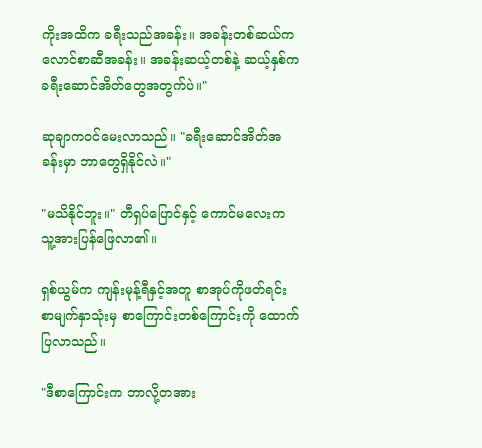ကိုးအထိက ခရီးသည်အခန်း။ အခန်းတစ်ဆယ်က လောင်စာဆီအခန်း။ အခန်းဆယ့်တစ်နဲ့ ဆယ့်နှစ်က ခရီးဆောင်အိတ်တွေအတွက်ပဲ။"

ဆုချာကဝင်မေးလာသည်။ "ခရီးဆောင်အိတ်အခန်းမှာ ဘာတွေရှိနိုင်လဲ။"

"မသိနိုင်ဘူး။" တီရှပ်ပြောင်နှင့် ကောင်မလေးက သူ့အားပြန်ဖြေလာ၏။

ရှစ်ယွမ်က ကျန်းမုန့်ရီနှင့်အတူ စာအုပ်ကိုဖတ်ရင်း စာမျက်နှာသုံးမှ စာကြောင်းတစ်ကြောင်းကို ထောက်ပြလာသည်။

"ဒီစာကြောင်းက ဘာလို့တအား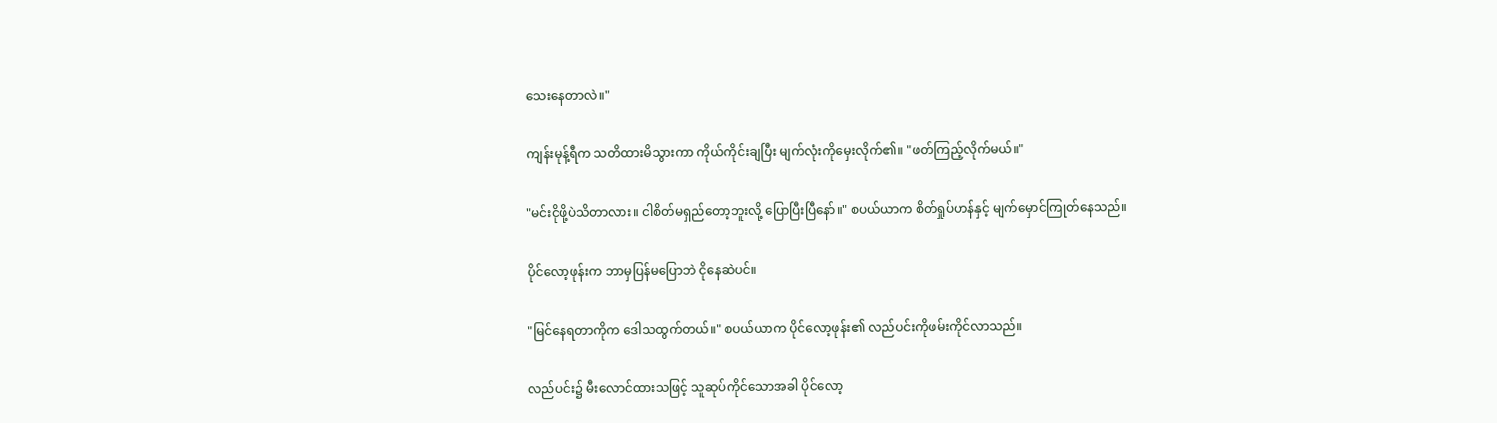သေးနေတာလဲ။"

ကျန်းမုန့်ရီက သတိထားမိသွားကာ ကိုယ်ကိုင်းချပြီး မျက်လုံးကိုမှေးလိုက်၏။ "ဖတ်ကြည့်လိုက်မယ်။"

"မင်းငိုဖို့ပဲသိတာလား။ ငါစိတ်မရှည်တော့ဘူးလို့ ပြောပြီးပြီနော်။" စပယ်ယာက စိတ်ရှုပ်ဟန်နှင့် မျက်မှောင်ကြုတ်နေသည်။

ပိုင်လော့ဖုန်းက ဘာမှပြန်မပြောဘဲ ငိုနေဆဲပင်။

"မြင်နေရတာကိုက ဒေါသထွက်တယ်။" စပယ်ယာက ပိုင်လော့ဖုန်း၏ လည်ပင်းကိုဖမ်းကိုင်လာသည်။

လည်ပင်း၌ မီးလောင်ထားသဖြင့် သူဆုပ်ကိုင်သောအခါ ပိုင်လော့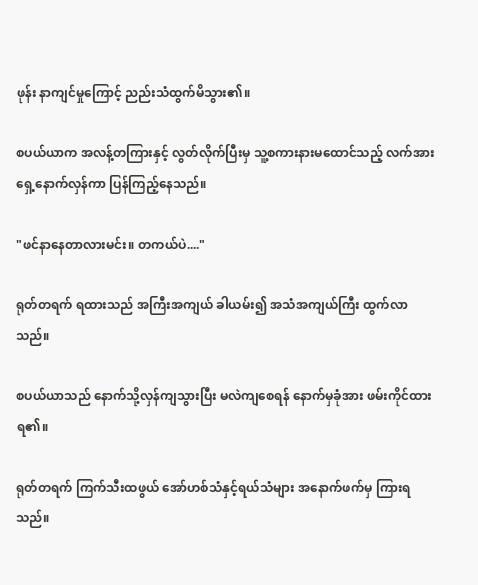ဖုန်း နာကျင်မှုကြောင့် ညည်းသံထွက်မိသွား၏။

စပယ်ယာက အလန့်တကြားနှင့် လွတ်လိုက်ပြီးမှ သူ့စကားနားမထောင်သည့် လက်အား  ရှေ့နောက်လှန်ကာ ပြန်ကြည့်နေသည်။

"ဖင်နာနေတာလားမင်း။ တကယ်ပဲ...."

ရုတ်တရက် ရထားသည် အကြီးအကျယ် ခါယမ်း၍ အသံအကျယ်ကြီး ထွက်လာသည်။

စပယ်ယာသည် နောက်သို့လှန်ကျသွားပြီး မလဲကျစေရန် နောက်မှခုံအား ဖမ်းကိုင်ထားရ၏။

ရုတ်တရက် ကြက်သီးထဖွယ် အော်ဟစ်သံနှင့်ရယ်သံများ အနောက်ဖက်မှ ကြားရသည်။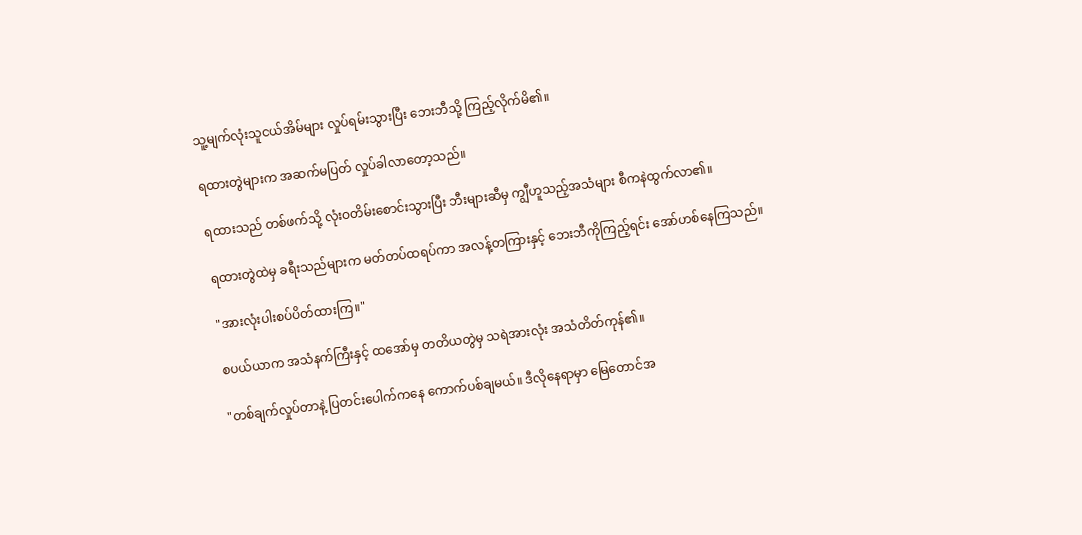သူ့မျက်လုံးသူငယ်အိမ်များ လှုပ်ရမ်းသွားပြီး ဘေးဘီသို့ ကြည့်လိုက်မိ၏။

ရထားတွဲများက အဆက်မပြတ် လှုပ်ခါလာတော့သည်။

ရထားသည် တစ်ဖက်သို့ လုံးဝတိမ်းစောင်းသွားပြီး ဘီးများဆီမှ ကျွီဟူသည့်အသံများ စီကနဲထွက်လာ၏။

ရထားတွဲထဲမှ ခရီးသည်များက မတ်တပ်ထရပ်ကာ အလန့်တကြားနှင့် ဘေးဘီကိုကြည့်ရင်း အော်ဟစ်နေကြသည်။

"အားလုံးပါးစပ်ပိတ်ထားကြ။"

စပယ်ယာက အသံနက်ကြီးနှင့် ထအော်မှ တတိယတွဲမှ သရဲအားလုံး အသံတိတ်ကုန်၏။

"တစ်ချက်လှုပ်တာနဲ့ ပြတင်းပေါက်ကနေ ကောက်ပစ်ချမယ်။ ဒီလိုနေရာမှာ မြေတောင်အ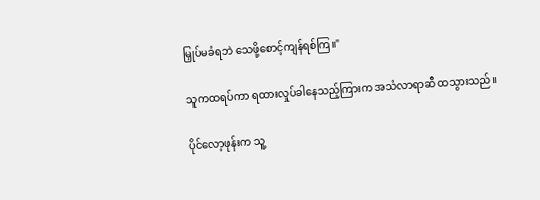မြှုပ်မခံရဘဲ သေဖို့စောင့်ကျန်ရစ်ကြ။"

သူကထရပ်ကာ ရထားလှုပ်ခါနေသည့်ကြားက အသံလာရာဆီ ထသွားသည်။

ပိုင်လော့ဖုန်းက သူ့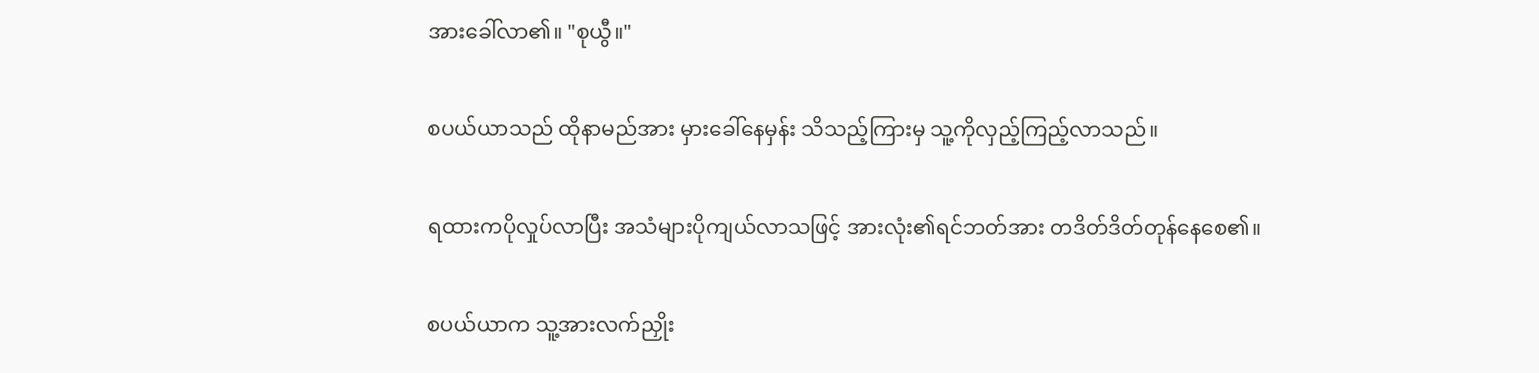အားခေါ်လာ၏။ "စုယွီ။"

စပယ်ယာသည် ထိုနာမည်အား မှားခေါ်နေမှန်း သိသည့်ကြားမှ သူ့ကိုလှည့်ကြည့်လာသည်။

ရထားကပိုလှုပ်လာပြီး အသံများပိုကျယ်လာသဖြင့် အားလုံး၏ရင်ဘတ်အား တဒိတ်ဒိတ်တုန်နေစေ၏။

စပယ်ယာက သူ့အားလက်ညှိုး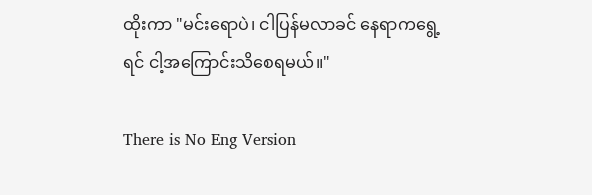ထိုးကာ "မင်းရောပဲ၊ ငါပြန်မလာခင် နေရာကရွေ့ရင် ငါ့အကြောင်းသိစေရမယ်။"

There is No Eng Version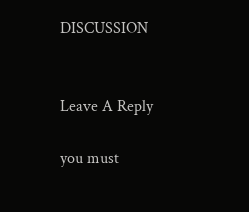DISCUSSION


Leave A Reply

you must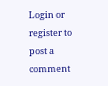Login or register to post a comment